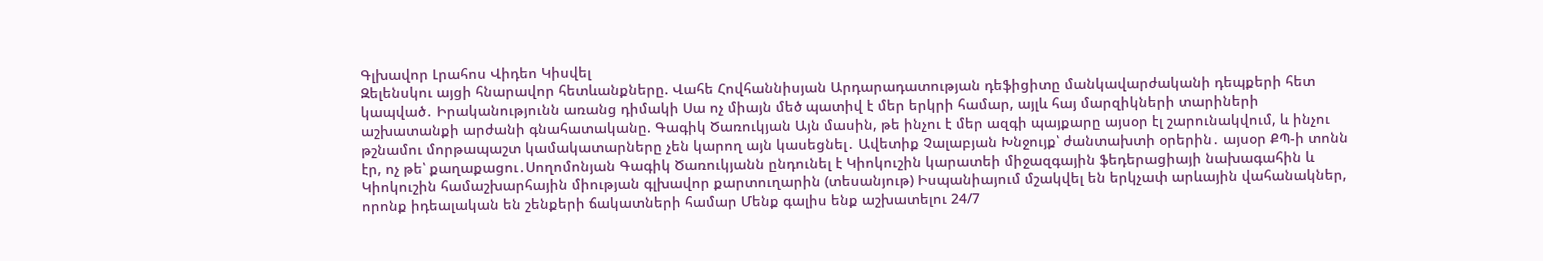Գլխավոր Լրահոս Վիդեո Կիսվել
Զելենսկու այցի հնարավոր հետևանքները. Վահե Հովհաննիսյան Արդարադատության դեֆիցիտը մանկավարժականի դեպքերի հետ կապված․ Իրականությունն առանց դիմակի Սա ոչ միայն մեծ պատիվ է մեր երկրի համար, այլև հայ մարզիկների տարիների աշխատանքի արժանի գնահատականը. Գագիկ Ծառուկյան Այն մասին, թե ինչու է մեր ազգի պայքարը այսօր էլ շարունակվում, և ինչու թշնամու մորթապաշտ կամակատարները չեն կարող այն կասեցնել․ Ավետիք Չալաբյան Խնջույք՝ ժանտախտի օրերին․ այսօր ՔՊ-ի տոնն էր, ոչ թե՝ քաղաքացու․Սողոմոնյան Գագիկ Ծառուկյանն ընդունել է Կիոկուշին կարատեի միջազգային ֆեդերացիայի նախագահին և Կիոկուշին համաշխարհային միության գլխավոր քարտուղարին (տեսանյութ) Իսպանիայում մշակվել են երկչափ արևային վահանակներ, որոնք իդեալական են շենքերի ճակատների համար Մենք գալիս ենք աշխատելու 24/7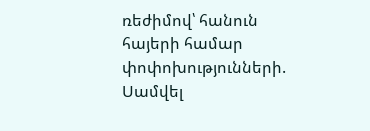ռեժիմով՝ հանուն հայերի համար փոփոխությունների. Սամվել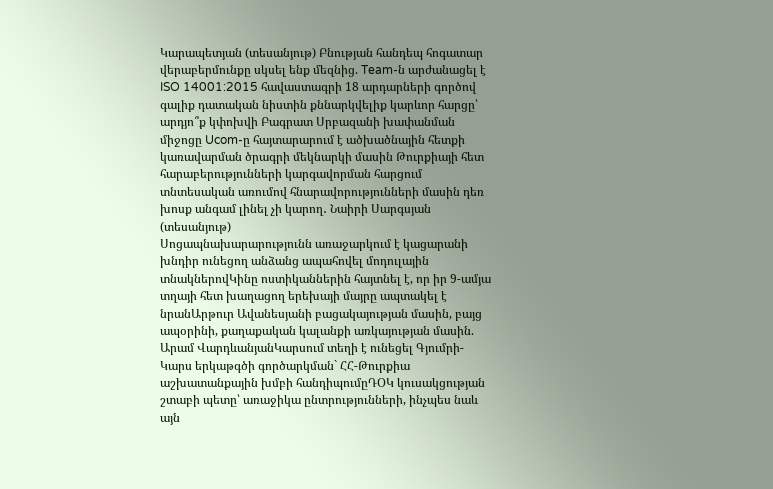Կարապետյան (տեսանյութ) Բնության հանդեպ հոգատար վերաբերմունքը սկսել ենք մեզնից. Team-ն արժանացել է ISO 14001:2015 հավաստագրի 18 արդարների գործով գալիք դատական նիստին քննարկվելիք կարևոր հարցը՝ արդյո՞ք կփոխվի Բագրատ Սրբազանի խափանման միջոցը Ucom-ը հայտարարում է ածխածնային հետքի կառավարման ծրագրի մեկնարկի մասին Թուրքիայի հետ հարաբերությունների կարգավորման հարցում տնտեսական առումով հնարավորությունների մասին դեռ խոսք անգամ լինել չի կարող․ Նաիրի Սարգսյան (տեսանյութ)
Սոցապնախարարությունն առաջարկում է կացարանի խնդիր ունեցող անձանց ապահովել մոդուլային տնակներովԿինը ոստիկաններին հայտնել է, որ իր 9-ամյա տղայի հետ խաղացող երեխայի մայրը ապտակել է նրանԱրթուր Ավանեսյանի բացակայության մասին, բայց ապօրինի, քաղաքական կալանքի առկայության մասին. Արամ ՎարդևանյանԿարսում տեղի է ունեցել Գյումրի-Կարս երկաթգծի գործարկման` ՀՀ-Թուրքիա աշխատանքային խմբի հանդիպումըԴՕԿ կուսակցության շտաբի պետը՝ առաջիկա ընտրությունների, ինչպես նաև այն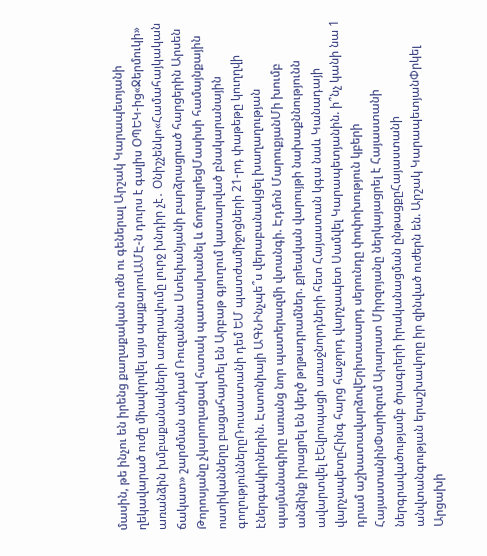մասին, թե ինչու են իրենց քաղաքական ուժն ու գեներալ Արշակ Կարապետյանի ղեկավարած ուժը միավորվել այս պայքարուԱՄԷ-ն դուրս է գալիս ՕՊԵԿ-ից«Ջերմուկի» առանձին խմբաքանակների առգրավումը լուրջ խնդիր չէ․ Օնիշչենկո«Համահայկական ճակատ» շարժման անդամ Ռուզաննա Ստեփանյանի բարձրացրած հարցերին Արսեն Թորոսյանը չկարողացավ հստակ պատասխանել և ճողոպրեցՄասիսի համայնքային ոստիկանները բացահայտել են Արբաթ գյուղում կատարված բնակարանային գողություններըՌուսաստանի դեմ ԵՄ պատժամիջոցների 21-րդ փաթեթը կուղղվի էներգակիրներին. Էստոնիայի ԱԳՆԻնչպե՞ս վերաբանակցել խաղաղության պայմանագիրը առանց նոր պատերազմի վտանգի. Էդմոն ՄարուքյանՄի խումբ անձինք իրացրել են կեղծ թղթադրամներ. քրեական վարույթի նախաքննությունն ավարտվել էԵվրոպացի առաջնորդների հետ Հայաստան կգա նաև Կանադայի վարչապետըՀինգ հարց հաջորդ վարչապետ Սամվել Կարապետյանին. ի՞նչ կանի նա 1 դրամ աշխատավարձովԵրիտասարդ սերունդը փոփոխություն կբերի ՀայաստանինՓարիզում Արարատ Միրզոյանը ներկայացրել է Հայաստանի ներգրավածությամբ ծրագրերի իրականացման ընթացքըՀայաստանի անվտանգության երաշխավորը իր զինված ուժերն են. Արշակ ԿարապետյանՓրկել Արցախի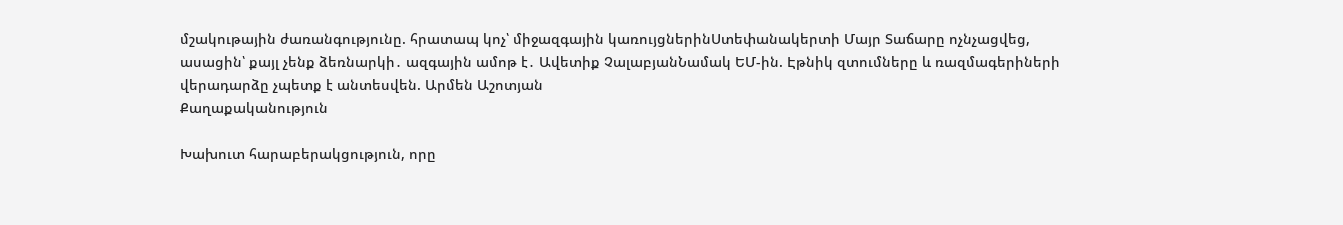մշակութային ժառանգությունը. հրատապ կոչ՝ միջազգային կառույցներինՍտեփանակերտի Մայր Տաճարը ոչնչացվեց, ասացին՝ քայլ չենք ձեռնարկի․ ազգային ամոթ է․ Ավետիք ՉալաբյանՆամակ ԵՄ-ին. Էթնիկ զտումները և ռազմագերիների վերադարձը չպետք է անտեսվեն. Արմեն Աշոտյան
Քաղաքականություն

Խախուտ հարաբերակցություն, որը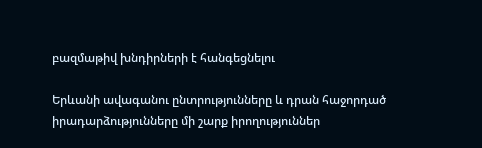բազմաթիվ խնդիրների է հանգեցնելու

Երևանի ավագանու ընտրությունները և դրան հաջորդած իրադարձությունները մի շարք իրողություններ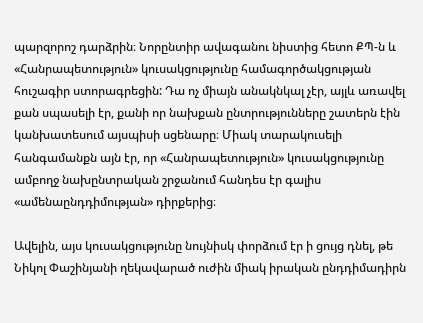պարզորոշ դարձրին։ Նորընտիր ավագանու նիստից հետո ՔՊ-ն և «Հանրապետություն» կուսակցությունը համագործակցության հուշագիր ստորագրեցին: Դա ոչ միայն անակնկալ չէր, այլև առավել քան սպասելի էր, քանի որ նախքան ընտրությունները շատերն էին կանխատեսում այսպիսի սցենարը։ Միակ տարակուսելի հանգամանքն այն էր, որ «Հանրապետություն» կուսակցությունը ամբողջ նախընտրական շրջանում հանդես էր գալիս «ամենաընդդիմության» դիրքերից։

Ավելին, այս կուսակցությունը նույնիսկ փորձում էր ի ցույց դնել, թե Նիկոլ Փաշինյանի ղեկավարած ուժին միակ իրական ընդդիմադիրն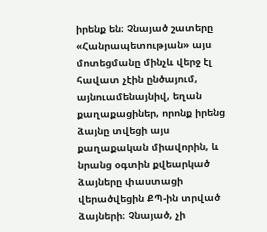իրենք են։ Չնայած շատերը «Հանրապետության» այս մոտեցմանը մինչև վերջ էլ հավատ չէին ընծայում, այնուամենայնիվ, եղան քաղաքացիներ, որոնք իրենց ձայնը տվեցի այս քաղաքական միավորին, և նրանց օգտին քվեարկած ձայները փաստացի վերածվեցին ՔՊ-ին տրված ձայների։ Չնայած, չի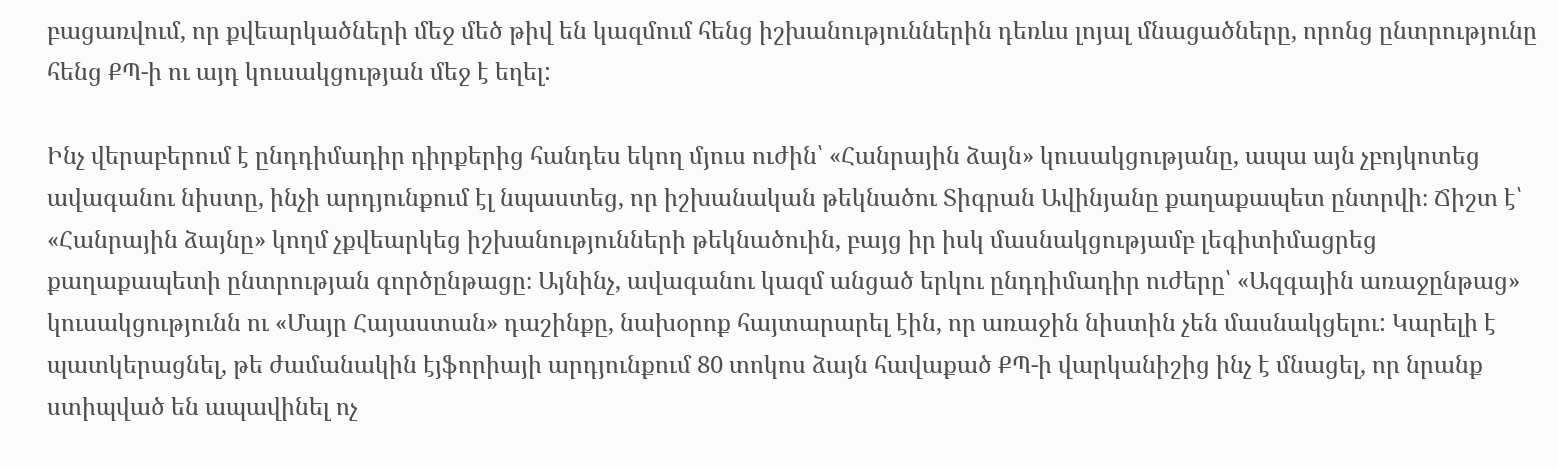բացառվում, որ քվեարկածների մեջ մեծ թիվ են կազմում հենց իշխանություններին դեռևս լոյալ մնացածները, որոնց ընտրությունը հենց ՔՊ-ի ու այդ կուսակցության մեջ է եղել:

Ինչ վերաբերում է ընդդիմադիր դիրքերից հանդես եկող մյուս ուժին՝ «Հանրային ձայն» կուսակցությանը, ապա այն չբոյկոտեց ավագանու նիստը, ինչի արդյունքում էլ նպաստեց, որ իշխանական թեկնածու Տիգրան Ավինյանը քաղաքապետ ընտրվի։ Ճիշտ է՝ «Հանրային ձայնը» կողմ չքվեարկեց իշխանությունների թեկնածուին, բայց իր իսկ մասնակցությամբ լեգիտիմացրեց քաղաքապետի ընտրության գործընթացը։ Այնինչ, ավագանու կազմ անցած երկու ընդդիմադիր ուժերը՝ «Ազգային առաջընթաց» կուսակցությունն ու «Մայր Հայաստան» դաշինքը, նախօրոք հայտարարել էին, որ առաջին նիստին չեն մասնակցելու: Կարելի է պատկերացնել, թե ժամանակին էյֆորիայի արդյունքում 80 տոկոս ձայն հավաքած ՔՊ-ի վարկանիշից ինչ է մնացել, որ նրանք ստիպված են ապավինել ոչ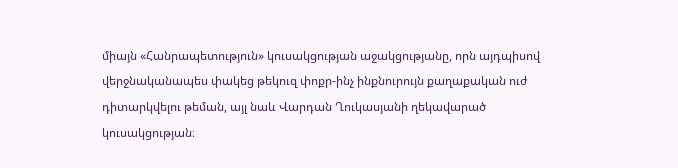միայն «Հանրապետություն» կուսակցության աջակցությանը, որն այդպիսով վերջնականապես փակեց թեկուզ փոքր-ինչ ինքնուրույն քաղաքական ուժ դիտարկվելու թեման, այլ նաև Վարդան Ղուկասյանի ղեկավարած կուսակցության։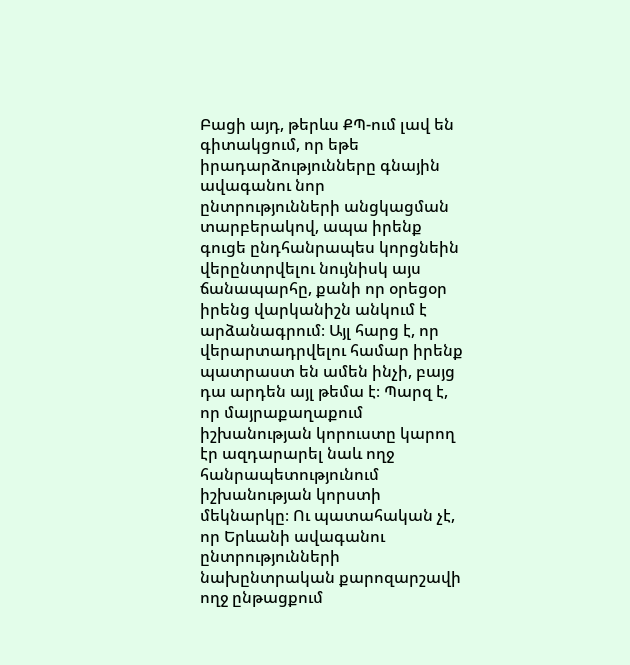Բացի այդ, թերևս ՔՊ-ում լավ են գիտակցում, որ եթե իրադարձությունները գնային ավագանու նոր ընտրությունների անցկացման տարբերակով, ապա իրենք գուցե ընդհանրապես կորցնեին վերընտրվելու նույնիսկ այս ճանապարհը, քանի որ օրեցօր իրենց վարկանիշն անկում է արձանագրում։ Այլ հարց է, որ վերարտադրվելու համար իրենք պատրաստ են ամեն ինչի, բայց դա արդեն այլ թեմա է։ Պարզ է, որ մայրաքաղաքում իշխանության կորուստը կարող էր ազդարարել նաև ողջ հանրապետությունում իշխանության կորստի մեկնարկը։ Ու պատահական չէ, որ Երևանի ավագանու ընտրությունների նախընտրական քարոզարշավի ողջ ընթացքում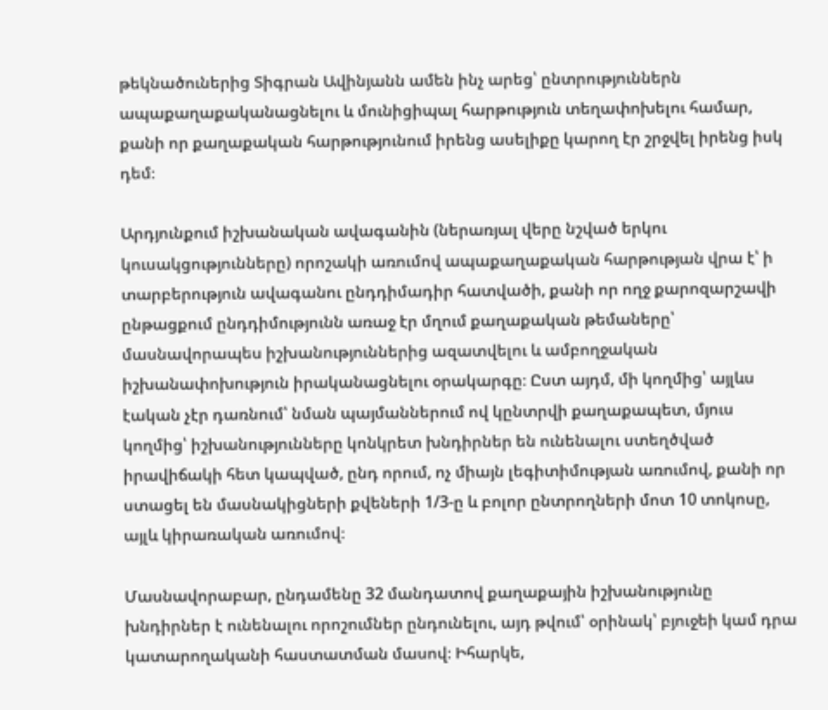թեկնածուներից Տիգրան Ավինյանն ամեն ինչ արեց՝ ընտրություններն ապաքաղաքականացնելու և մունիցիպալ հարթություն տեղափոխելու համար, քանի որ քաղաքական հարթությունում իրենց ասելիքը կարող էր շրջվել իրենց իսկ դեմ։

Արդյունքում իշխանական ավագանին (ներառյալ վերը նշված երկու կուսակցությունները) որոշակի առումով ապաքաղաքական հարթության վրա է՝ ի տարբերություն ավագանու ընդդիմադիր հատվածի, քանի որ ողջ քարոզարշավի ընթացքում ընդդիմությունն առաջ էր մղում քաղաքական թեմաները՝ մասնավորապես իշխանություններից ազատվելու և ամբողջական իշխանափոխություն իրականացնելու օրակարգը։ Ըստ այդմ, մի կողմից՝ այլևս էական չէր դառնում՝ նման պայմաններում ով կընտրվի քաղաքապետ, մյուս կողմից՝ իշխանությունները կոնկրետ խնդիրներ են ունենալու ստեղծված իրավիճակի հետ կապված, ընդ որում, ոչ միայն լեգիտիմության առումով, քանի որ ստացել են մասնակիցների քվեների 1/3-ը և բոլոր ընտրողների մոտ 10 տոկոսը, այլև կիրառական առումով։

Մասնավորաբար, ընդամենը 32 մանդատով քաղաքային իշխանությունը խնդիրներ է ունենալու որոշումներ ընդունելու, այդ թվում՝ օրինակ՝ բյուջեի կամ դրա կատարողականի հաստատման մասով։ Իհարկե,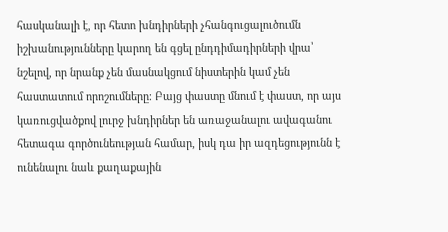հասկանալի է, որ հետո խնդիրների չհանգուցալուծումն իշխանությունները կարող են գցել ընդդիմադիրների վրա՝ նշելով, որ նրանք չեն մասնակցում նիստերին կամ չեն հաստատում որոշումները։ Բայց փաստը մնում է փաստ, որ այս կառուցվածքով լուրջ խնդիրներ են առաջանալու ավագանու հետագա գործունեության համար, իսկ դա իր ազդեցությունն է ունենալու նաև քաղաքային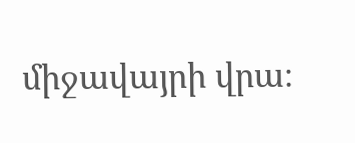միջավայրի վրա։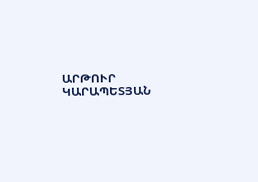ԱՐԹՈՒՐ ԿԱՐԱՊԵՏՅԱՆ